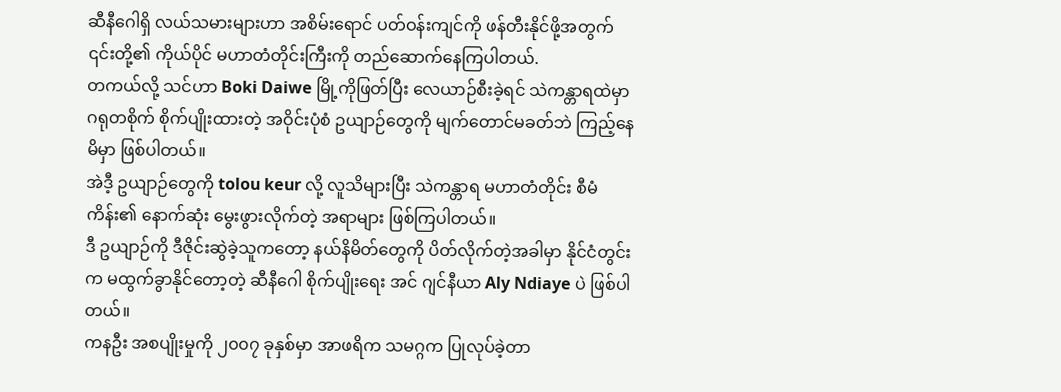ဆီနီဂေါရှိ လယ်သမားများဟာ အစိမ်းရောင် ပတ်ဝန်းကျင်ကို ဖန်တီးနိုင်ဖို့အတွက် ၎င်းတို့၏ ကိုယ်ပိုင် မဟာတံတိုင်းကြီးကို တည်ဆောက်နေကြပါတယ်.
တကယ်လို့ သင်ဟာ Boki Daiwe မြို့ကိုဖြတ်ပြီး လေယာဉ်စီးခဲ့ရင် သဲကန္တာရထဲမှာ ဂရုတစိုက် စိုက်ပျိုးထားတဲ့ အဝိုင်းပုံစံ ဥယျာဉ်တွေကို မျက်တောင်မခတ်ဘဲ ကြည့်နေမိမှာ ဖြစ်ပါတယ်။
အဲဒီ့ ဥယျာဉ်တွေကို tolou keur လို့ လူသိများပြီး သဲကန္တာရ မဟာတံတိုင်း စီမံကိန်း၏ နောက်ဆုံး မွေးဖွားလိုက်တဲ့ အရာများ ဖြစ်ကြပါတယ်။
ဒီ ဥယျာဉ်ကို ဒီဇိုင်းဆွဲခဲ့သူကတော့ နယ်နိမိတ်တွေကို ပိတ်လိုက်တဲ့အခါမှာ နိုင်ငံတွင်းက မထွက်ခွာနိုင်တော့တဲ့ ဆီနီဂေါ စိုက်ပျိုးရေး အင် ဂျင်နီယာ Aly Ndiaye ပဲ ဖြစ်ပါတယ်။
ကနဦး အစပျိုးမှုကို ၂၀၀၇ ခုနှစ်မှာ အာဖရိက သမဂ္ဂက ပြုလုပ်ခဲ့တာ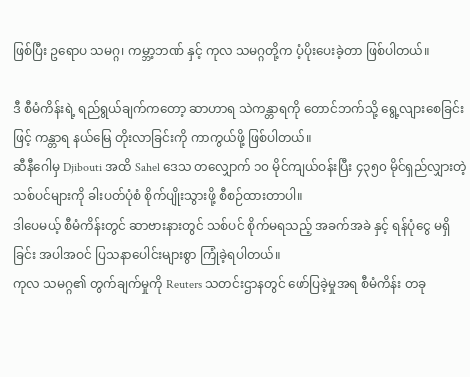ဖြစ်ပြီး ဥရောပ သမဂ္ဂ၊ ကမ္ဘာ့ဘဏ် နှင့် ကုလ သမဂ္ဂတို့က ပံ့ပိုးပေးခဲ့တာ ဖြစ်ပါတယ်။

ဒီ စီမံကိန်းရဲ့ ရည်ရွယ်ချက်ကတော့ ဆာဟာရ သဲကန္တာရကို တောင်ဘက်သို့ ရွေ့လျားစေခြင်းဖြင့် ကန္တာရ နယ်မြေ တိုးလာခြင်းကို ကာကွယ်ဖို့ ဖြစ်ပါတယ်။
ဆီနီဂေါမှ Djibouti အထိ Sahel ဒေသ တလျှောက် ၁၀ မိုင်ကျယ်ဝန်းပြီး ၄၃၅၀ မိုင်ရှည်လျှားတဲ့ သစ်ပင်များကို ခါးပတ်ပုံစံ စိုက်ပျိုးသွားဖို့ စီစဉ်ထားတာပါ။
ဒါပေမယ့် စီမံကိန်းတွင် ဆာဗားနားတွင် သစ်ပင် စိုက်မရသည့် အခက်အခဲ နှင့် ရန်ပုံငွေ မရှိခြင်း အပါအဝင် ပြသနာပေါင်းများစွာ ကြုံခဲ့ရပါတယ်။
ကုလ သမဂ္ဂ၏ တွက်ချက်မှုကို Reuters သတင်းဌာနတွင် ဖော်ပြခဲ့မှုအရ စီမံကိန်း တခု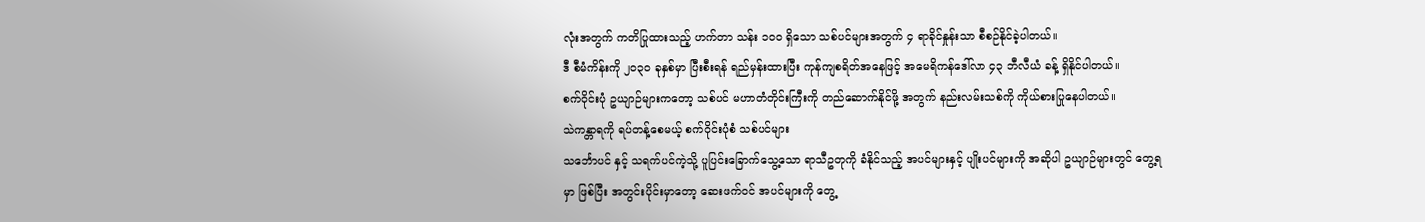လုံးအတွက် ကတိပြုထားသည့် ဟက်တာ သန်း ၁၀၀ ရှိသော သစ်ပင်များအတွက် ၄ ရာခိုင်နှုန်းသာ စီစဉ်နိုင်ခဲ့ပါတယ်။
ဒီ စီမံကိန်းကို ၂၀၃၀ ခုနှစ်မှာ ပြီးစီးရန် ရည်မှန်းထားပြီး ကုန်ကျစရိတ်အနေဖြင့် အမေရိကန်ဒေါ်လာ ၄၃ ဘီလီယံ ခန့် ရှိနိုင်ပါတယ်။
စက်ဝိုင်းပုံ ဥယျာဉ်များကတော့ သစ်ပင် မဟာတံတိုင်းကြီးကို တည်ဆောက်နိုင်ဖို့ အတွက် နည်းလမ်းသစ်ကို ကိုယ်စားပြုနေပါတယ်။
သဲကန္တာရကို ရပ်တန့်စေမယ့် စက်ဝိုင်းပုံစံ သစ်ပင်များ
သင်္ဘောပင် နှင့် သရက်ပင်ကဲ့သို့ ပူပြင်းခြောက်သွေ့သော ရာသီဥတုကို ခံနိုင်သည့် အပင်များနှင့် ပျိုးပင်များကို အဆိုပါ ဥယျာဉ်များတွင် တွေ့ရမှာ ဖြစ်ပြီး အတွင်းပိုင်းမှာတော့ ဆေးဖက်ဝင် အပင်များကို တွေ့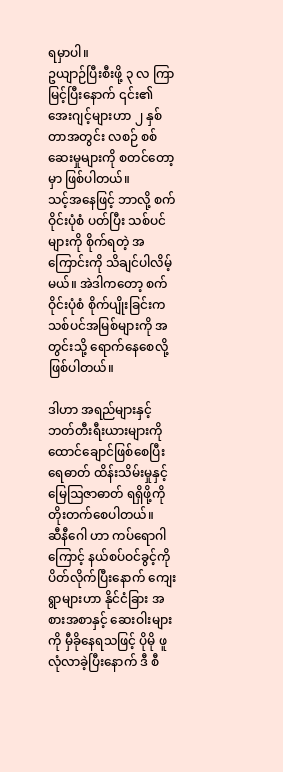ရမှာပါ။
ဥယျာဉ်ပြီးစီးဖို့ ၃ လ ကြာမြင့်ပြီးနောက် ၎င်း၏ အေးဂျင့်များဟာ ၂ နှစ်တာအတွင်း လစဉ် စစ်ဆေးမှုများကို စတင်တော့မှာ ဖြစ်ပါတယ်။
သင့်အနေဖြင့် ဘာလို့ စက်ဝိုင်းပုံစံ ပတ်ပြီး သစ်ပင်များကို စိုက်ရတဲ့ အကြောင်းကို သိချင်ပါလိမ့်မယ်။ အဲဒါကတော့ စက်ဝိုင်းပုံစံ စိုက်ပျိုးခြင်းက သစ်ပင်အမြစ်များကို အတွင်းသို့ ရောက်နေစေလို့ ဖြစ်ပါတယ်။

ဒါဟာ အရည်များနှင့် ဘတ်တီးရီးယားများကို ထောင်ချောင်ဖြစ်စေပြီး ရေဓာတ် ထိန်းသိမ်းမှုနှင့် မြေဩဇာဓာတ် ရရှိဖို့ကို တိုးတက်စေပါတယ်။
ဆီနီဂေါ ဟာ ကပ်ရောဂါကြောင့် နယ်စပ်ဝင်ခွင့်ကို ပိတ်လိုက်ပြီးနောက် ကျေးရွာများဟာ နိုင်ငံခြား အစားအစာနှင့် ဆေးဝါးများကို မှီခိုနေရသဖြင့် ပိုမို ဖူလုံလာခဲ့ပြီးနောက် ဒီ စီ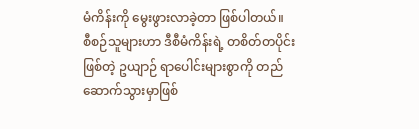မံကိန်းကို မွေးဖွားလာခဲ့တာ ဖြစ်ပါတယ်။
စီစဉ်သူများဟာ ဒီစီမံကိန်းရဲ့ တစိတ်တပိုင်းဖြစ်တဲ့ ဥယျာဉ် ရာပေါင်းများစွာကို တည်ဆောက်သွားမှာဖြစ်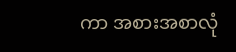ကာ အစားအစာလုံ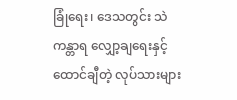ခြုံရေး၊ ဒေသတွင်း သဲကန္တာရ လျှော့ချရေးနှင့် ထောင်ချီတဲ့ လုပ်သားများ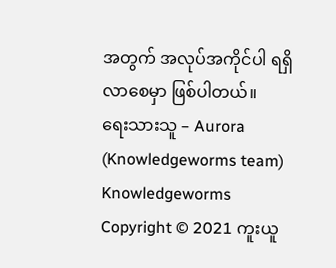အတွက် အလုပ်အကိုင်ပါ ရရှိလာစေမှာ ဖြစ်ပါတယ်။
ရေးသားသူ – Aurora (Knowledgeworms team)
Knowledgeworms Copyright © 2021 ကူးယူ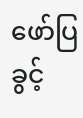ဖော်ပြခွင့်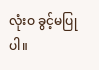လုံးဝ ခွင့်မပြုပါ။